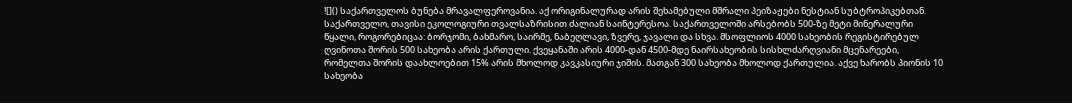![]() საქართველოს ბუნება მრავალფეროვანია. აქ ორიგინალურად არის შეხამებული მშრალი პეიზაჟები ნესტიან სუბტროპიკებთან.
საქართველო, თავისი ეკოლოგიური თვალსაზრისით ძალიან საინტერესოა. საქართველოში არსებობს 500-ზე მეტი მინერალური წყალი, როგორებიცაა: ბორჯომი, ბახმარო, საირმე, ნაბეღლავი, ზვერე, ჯავალი და სხვა. მსოფლიოს 4000 სახეობის რეგისტირებულ ღვინოთა შორის 500 სახეობა არის ქართული. ქვეყანაში არის 4000-დან 4500-მდე ნაირსახეობის სისხლძარღვიანი მცენარეები, რომელთა შორის დაახლოებით 15% არის მხოლოდ კავკასიური ჯიშის. მათგან 300 სახეობა მხოლოდ ქართულია. აქვე ხარობს პიონის 10 სახეობა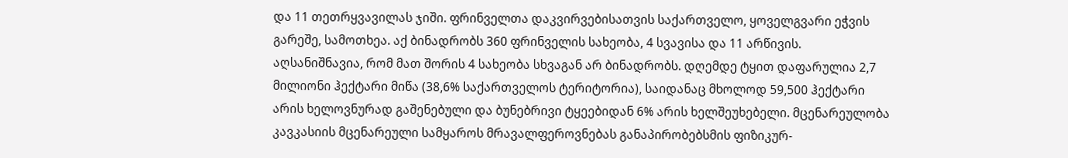და 11 თეთრყვავილას ჯიში. ფრინველთა დაკვირვებისათვის საქართველო, ყოველგვარი ეჭვის გარეშე, სამოთხეა. აქ ბინადრობს 360 ფრინველის სახეობა, 4 სვავისა და 11 არწივის. აღსანიშნავია, რომ მათ შორის 4 სახეობა სხვაგან არ ბინადრობს. დღემდე ტყით დაფარულია 2,7 მილიონი ჰექტარი მიწა (38,6% საქართველოს ტერიტორია), საიდანაც მხოლოდ 59,500 ჰექტარი არის ხელოვნურად გაშენებული და ბუნებრივი ტყეებიდან 6% არის ხელშეუხებელი. მცენარეულობა კავკასიის მცენარეული სამყაროს მრავალფეროვნებას განაპირობებსმის ფიზიკურ-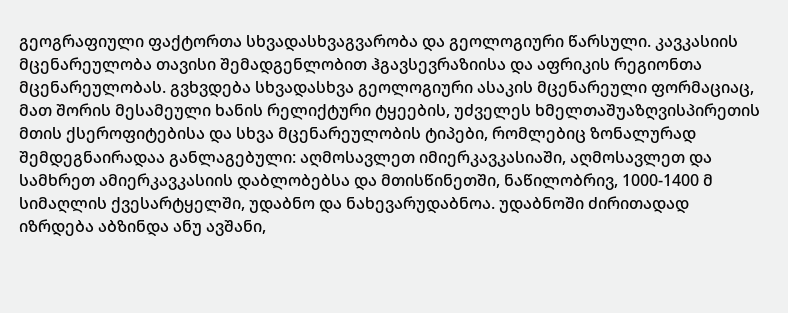გეოგრაფიული ფაქტორთა სხვადასხვაგვარობა და გეოლოგიური წარსული. კავკასიის მცენარეულობა თავისი შემადგენლობით ჰგავსევრაზიისა და აფრიკის რეგიონთა მცენარეულობას. გვხვდება სხვადასხვა გეოლოგიური ასაკის მცენარეული ფორმაციაც, მათ შორის მესამეული ხანის რელიქტური ტყეების, უძველეს ხმელთაშუაზღვისპირეთის მთის ქსეროფიტებისა და სხვა მცენარეულობის ტიპები, რომლებიც ზონალურად შემდეგნაირადაა განლაგებული: აღმოსავლეთ იმიერკავკასიაში, აღმოსავლეთ და სამხრეთ ამიერკავკასიის დაბლობებსა და მთისწინეთში, ნაწილობრივ, 1000-1400 მ სიმაღლის ქვესარტყელში, უდაბნო და ნახევარუდაბნოა. უდაბნოში ძირითადად იზრდება აბზინდა ანუ ავშანი,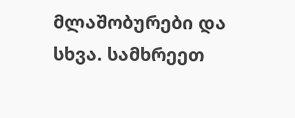მლაშობურები და სხვა. სამხრეეთ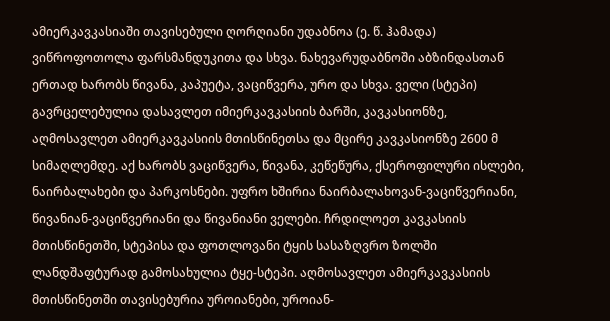ამიერკავკასიაში თავისებული ღორღიანი უდაბნოა (ე. წ. ჰამადა) ვიწროფოთოლა ფარსმანდუკითა და სხვა. ნახევარუდაბნოში აბზინდასთან ერთად ხარობს წივანა, კაპუეტა, ვაციწვერა, ურო და სხვა. ველი (სტეპი) გავრცელებულია დასავლეთ იმიერკავკასიის ბარში, კავკასიონზე, აღმოსავლეთ ამიერკავკასიის მთისწინეთსა და მცირე კავკასიონზე 2600 მ სიმაღლემდე. აქ ხარობს ვაციწვერა, წივანა, კეწეწურა, ქსეროფილური ისლები, ნაირბალახები და პარკოსნები. უფრო ხშირია ნაირბალახოვან-ვაციწვერიანი, წივანიან-ვაციწვერიანი და წივანიანი ველები. ჩრდილოეთ კავკასიის მთისწინეთში, სტეპისა და ფოთლოვანი ტყის სასაზღვრო ზოლში ლანდშაფტურად გამოსახულია ტყე-სტეპი. აღმოსავლეთ ამიერკავკასიის მთისწინეთში თავისებურია უროიანები, უროიან-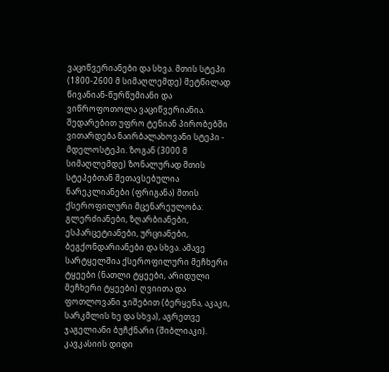ვაციწვერიანები და სხვა. მთის სტეპი (1800-2600 მ სიმაღლემდე) მეტწილად წივანიან-წურწუმიანი და ვიწროფოთოლა ვაციწვერიანია. შედარებით უფრო ტენიან პირობებში ვითარდება ნაირბალახოვანი სტეპი - მდელოსტეპი. ზოგან (3000 მ სიმაღლემდე) ზონალურად მთის სტეპებთან შეთავსებულია ნარეკლიანები (ფრიგანა) მთის ქსეროფილური მცენარეულობა: გლერძიანები, ზღარბიანები, ესპარცეტიანები, ურციანები, ბეგქონდარიანები და სხვა. ამავე სარტყელშია ქსეროფილური მეჩხერი ტყეები (ნათლი ტყეები, არიდული მეჩხერი ტყეები) ღვიითა და ფოთლოვანი ჯიშებით (ბერყენა, აკაკი, სარკმლის ხე და სხვა), აგრეთვე ჯაგელიანი ბუჩქნარი (შიბლიაკი). კავკასიის დიდი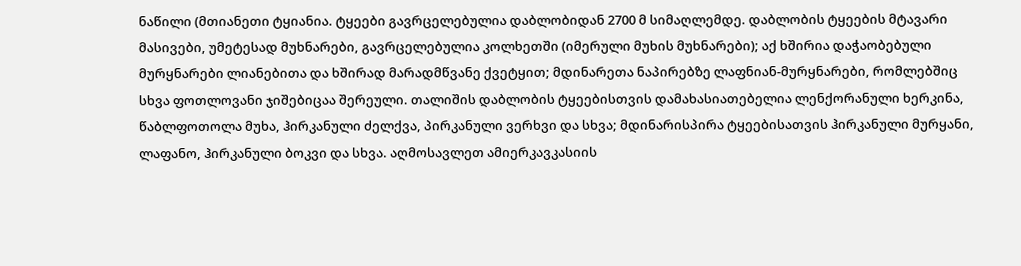ნაწილი (მთიანეთი ტყიანია. ტყეები გავრცელებულია დაბლობიდან 2700 მ სიმაღლემდე. დაბლობის ტყეების მტავარი მასივები, უმეტესად მუხნარები, გავრცელებულია კოლხეთში (იმერული მუხის მუხნარები); აქ ხშირია დაჭაობებული მურყნარები ლიანებითა და ხშირად მარადმწვანე ქვეტყით; მდინარეთა ნაპირებზე ლაფნიან-მურყნარები, რომლებშიც სხვა ფოთლოვანი ჯიშებიცაა შერეული. თალიშის დაბლობის ტყეებისთვის დამახასიათებელია ლენქორანული ხერკინა, წაბლფოთოლა მუხა, ჰირკანული ძელქვა, პირკანული ვერხვი და სხვა; მდინარისპირა ტყეებისათვის ჰირკანული მურყანი, ლაფანო, ჰირკანული ბოკვი და სხვა. აღმოსავლეთ ამიერკავკასიის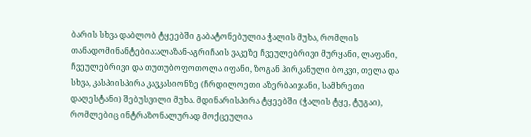ბარის სხვა დაბლობ ტყეებში გაბატონებულია ჭალის მუხა, რომლის თანადომინანტებია:ალაზან-აგრიჩაის ვაკეზე ჩვეულებრივი მურყანი, ლაფანი, ჩვეულებრივი და თუთუბოფოთოლა იფანი, ზოგან ჰირკანული ბოკვი, თელა და სხვა, კასპიისპირა კავკასიონზე (ჩრდილოეთი აზერბაიჯანი, სამხრეთი დაღესტანი) შებუსვილი მუხა. მდინარისპირა ტყეებში (ჭალის ტყე, ტუგაი), რომლებიც ინტრაზონალურად მოქცეულია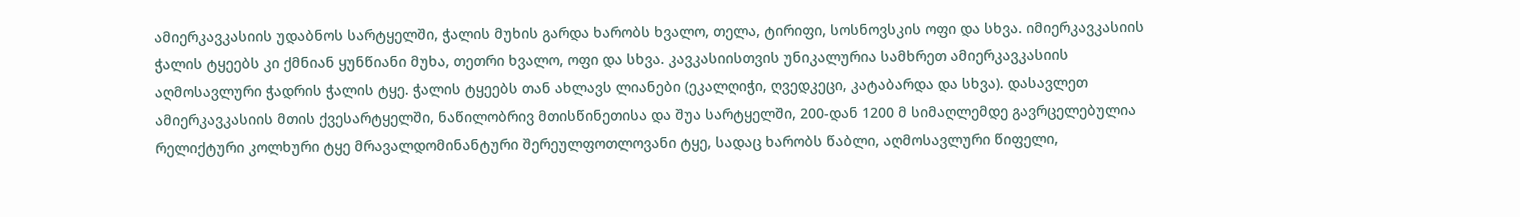ამიერკავკასიის უდაბნოს სარტყელში, ჭალის მუხის გარდა ხარობს ხვალო, თელა, ტირიფი, სოსნოვსკის ოფი და სხვა. იმიერკავკასიის ჭალის ტყეებს კი ქმნიან ყუნწიანი მუხა, თეთრი ხვალო, ოფი და სხვა. კავკასიისთვის უნიკალურია სამხრეთ ამიერკავკასიის აღმოსავლური ჭადრის ჭალის ტყე. ჭალის ტყეებს თან ახლავს ლიანები (ეკალღიჭი, ღვედკეცი, კატაბარდა და სხვა). დასავლეთ ამიერკავკასიის მთის ქვესარტყელში, ნაწილობრივ მთისწინეთისა და შუა სარტყელში, 200-დან 1200 მ სიმაღლემდე გავრცელებულია რელიქტური კოლხური ტყე მრავალდომინანტური შერეულფოთლოვანი ტყე, სადაც ხარობს წაბლი, აღმოსავლური წიფელი,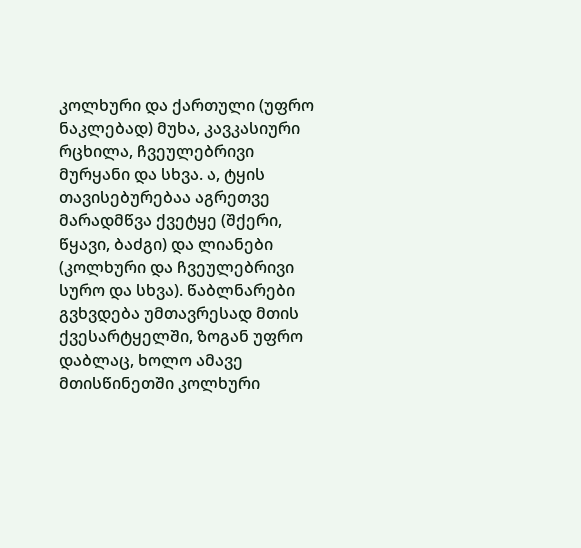კოლხური და ქართული (უფრო ნაკლებად) მუხა, კავკასიური რცხილა, ჩვეულებრივი მურყანი და სხვა. ა, ტყის თავისებურებაა აგრეთვე მარადმწვა ქვეტყე (შქერი, წყავი, ბაძგი) და ლიანები (კოლხური და ჩვეულებრივი სურო და სხვა). წაბლნარები გვხვდება უმთავრესად მთის ქვესარტყელში, ზოგან უფრო დაბლაც, ხოლო ამავე მთისწინეთში კოლხური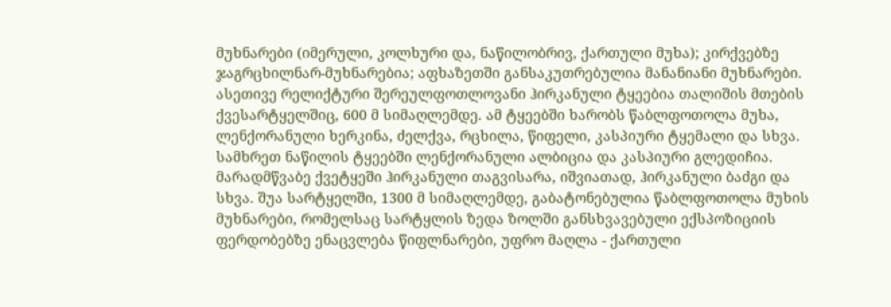მუხნარები (იმერული, კოლხური და, ნაწილობრივ, ქართული მუხა); კირქვებზე ჯაგრცხილნარ-მუხნარებია; აფხაზეთში განსაკუთრებულია მანანიანი მუხნარები. ასეთივე რელიქტური შერეულფოთლოვანი ჰირკანული ტყეებია თალიშის მთების ქვესარტყელშიც, 600 მ სიმაღლემდე. ამ ტყეებში ხარობს წაბლფოთოლა მუხა, ლენქორანული ხერკინა, ძელქვა, რცხილა, წიფელი, კასპიური ტყემალი და სხვა. სამხრეთ ნაწილის ტყეებში ლენქორანული ალბიცია და კასპიური გლედიჩია. მარადმწვაბე ქვეტყეში ჰირკანული თაგვისარა, იშვიათად, ჰირკანული ბაძგი და სხვა. შუა სარტყელში, 1300 მ სიმაღლემდე, გაბატონებულია წაბლფოთოლა მუხის მუხნარები, რომელსაც სარტყლის ზედა ზოლში განსხვავებული ექსპოზიციის ფერდობებზე ენაცვლება წიფლნარები, უფრო მაღლა - ქართული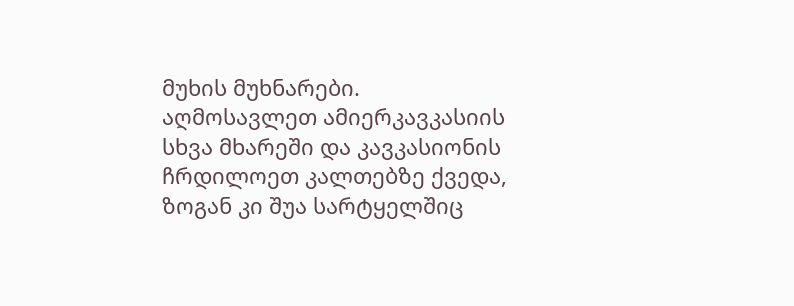მუხის მუხნარები. აღმოსავლეთ ამიერკავკასიის სხვა მხარეში და კავკასიონის ჩრდილოეთ კალთებზე ქვედა, ზოგან კი შუა სარტყელშიც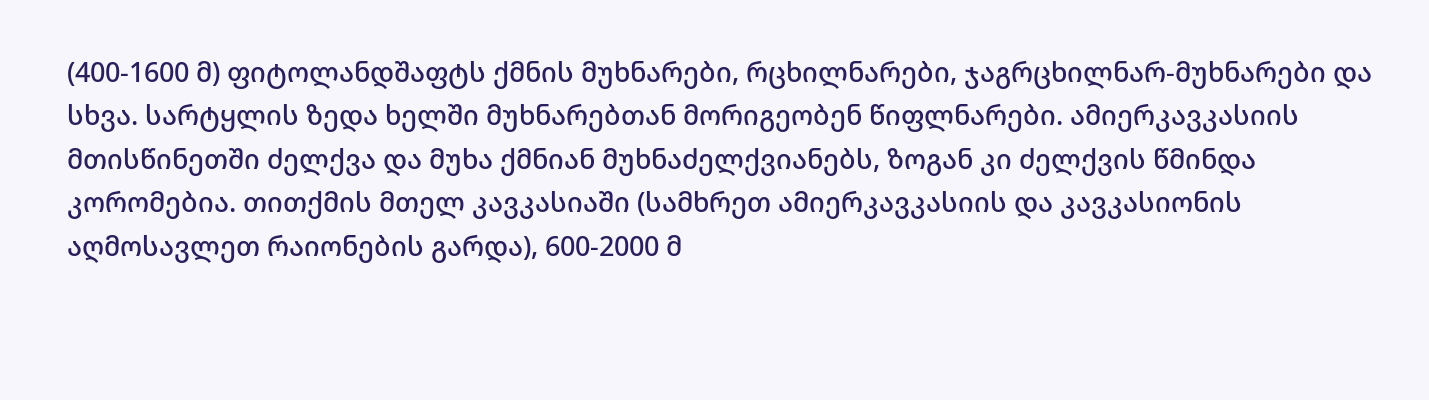(400-1600 მ) ფიტოლანდშაფტს ქმნის მუხნარები, რცხილნარები, ჯაგრცხილნარ-მუხნარები და სხვა. სარტყლის ზედა ხელში მუხნარებთან მორიგეობენ წიფლნარები. ამიერკავკასიის მთისწინეთში ძელქვა და მუხა ქმნიან მუხნაძელქვიანებს, ზოგან კი ძელქვის წმინდა კორომებია. თითქმის მთელ კავკასიაში (სამხრეთ ამიერკავკასიის და კავკასიონის აღმოსავლეთ რაიონების გარდა), 600-2000 მ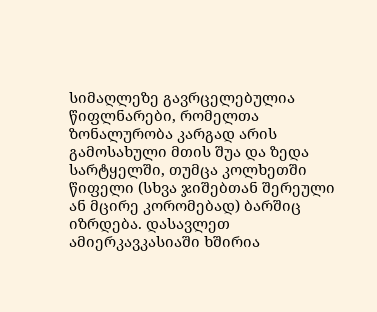სიმაღლეზე გავრცელებულია წიფლნარები, რომელთა ზონალურობა კარგად არის გამოსახული მთის შუა და ზედა სარტყელში, თუმცა კოლხეთში წიფელი (სხვა ჯიშებთან შერეული ან მცირე კორომებად) ბარშიც იზრდება. დასავლეთ ამიერკავკასიაში ხშირია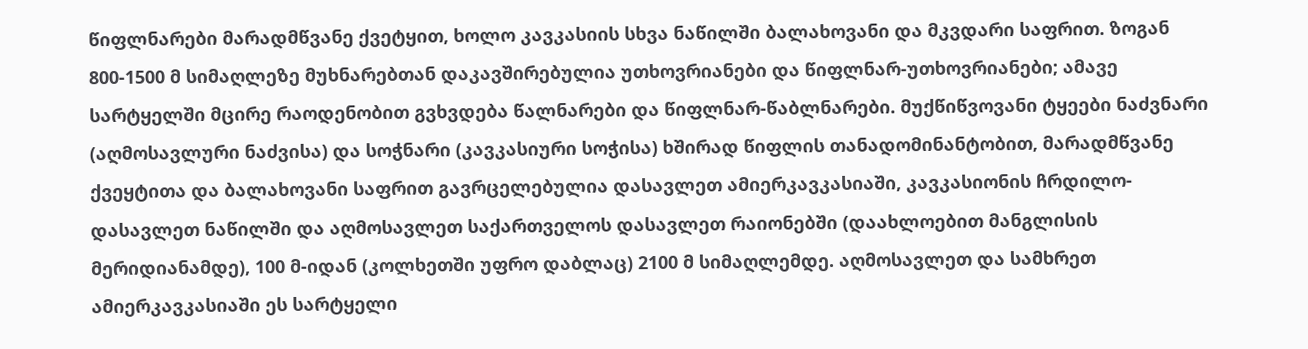წიფლნარები მარადმწვანე ქვეტყით, ხოლო კავკასიის სხვა ნაწილში ბალახოვანი და მკვდარი საფრით. ზოგან 800-1500 მ სიმაღლეზე მუხნარებთან დაკავშირებულია უთხოვრიანები და წიფლნარ-უთხოვრიანები; ამავე სარტყელში მცირე რაოდენობით გვხვდება წალნარები და წიფლნარ-წაბლნარები. მუქწიწვოვანი ტყეები ნაძვნარი (აღმოსავლური ნაძვისა) და სოჭნარი (კავკასიური სოჭისა) ხშირად წიფლის თანადომინანტობით, მარადმწვანე ქვეყტითა და ბალახოვანი საფრით გავრცელებულია დასავლეთ ამიერკავკასიაში, კავკასიონის ჩრდილო-დასავლეთ ნაწილში და აღმოსავლეთ საქართველოს დასავლეთ რაიონებში (დაახლოებით მანგლისის მერიდიანამდე), 100 მ-იდან (კოლხეთში უფრო დაბლაც) 2100 მ სიმაღლემდე. აღმოსავლეთ და სამხრეთ ამიერკავკასიაში ეს სარტყელი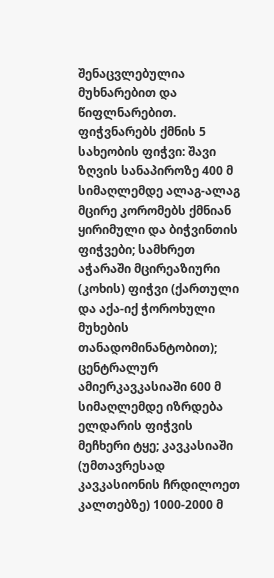შენაცვლებულია მუხნარებით და წიფლნარებით. ფიჭვნარებს ქმნის 5 სახეობის ფიჭვი: შავი ზღვის სანაპიროზე 400 მ სიმაღლემდე ალაგ-ალაგ მცირე კორომებს ქმნიან ყირიმული და ბიჭვინთის ფიჭვები; სამხრეთ აჭარაში მცირეაზიური (კოხის) ფიჭვი (ქართული და აქა-იქ ჭოროხული მუხების თანადომინანტობით); ცენტრალურ ამიერკავკასიაში 600 მ სიმაღლემდე იზრდება ელდარის ფიჭვის მეჩხერი ტყე; კავკასიაში (უმთავრესად კავკასიონის ჩრდილოეთ კალთებზე) 1000-2000 მ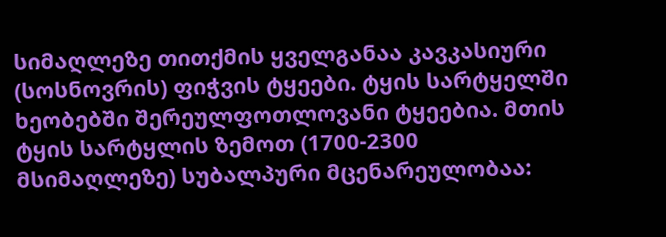სიმაღლეზე თითქმის ყველგანაა კავკასიური (სოსნოვრის) ფიჭვის ტყეები. ტყის სარტყელში ხეობებში შერეულფოთლოვანი ტყეებია. მთის ტყის სარტყლის ზემოთ (1700-2300 მსიმაღლეზე) სუბალპური მცენარეულობაა: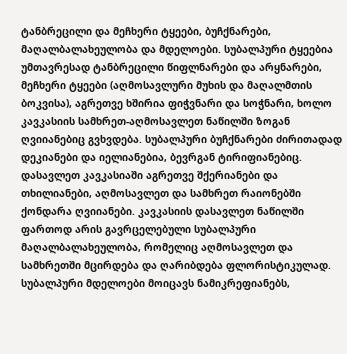ტანბრეცილი და მეჩხერი ტყეები, ბუჩქნარები, მაღალბალახეულობა და მდელოები. სუბალპური ტყეებია უმთავრესად ტანბრეცილი წიფლნარები და არყნარები, მეჩხერი ტყეები (აღმოსავლური მუხის და მაღალმთის ბოკვისა), აგრეთვე ხშირია ფიჭვნარი და სოჭნარი, ხოლო კავკასიის სამხრეთ-აღმოსავლეთ ნაწილში ზოგან ღვიიანებიც გვხვდება. სუბალპური ბუჩქნარები ძირითადად დეკიანები და იელიანებია, ბევრგან ტირიფიანებიც. დასავლეთ კავკასიაში აგრეთვე შქერიანები და თხილიანები, აღმოსავლეთ და სამხრეთ რაიონებში ქონდარა ღვიიანები. კავკასიის დასავლეთ ნაწილში ფართოდ არის გავრცელებული სუბალპური მაღალბალახეულობა, რომელიც აღმოსავლეთ და სამხრეთში მცირდება და ღარიბდება ფლორისტიკულად. სუბალპური მდელოები მოიცავს ნამიკრეფიანებს,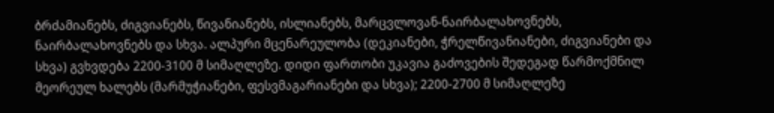ბრძამიანებს, ძიგვიანებს, წივანიანებს, ისლიანებს, მარცვლოვან-ნაირბალახოვნებს, ნაირბალახოვნებს და სხვა. ალპური მცენარეულობა (დეკიანები, ჭრელწივანიანები, ძიგვიანები და სხვა) გვხვდება 2200-3100 მ სიმაღლეზე. დიდი ფართობი უკავია გაძოვების შედეგად წარმოქმნილ მეორეულ ხალებს (მარმუჭიანები, ფესვმაგარიანები და სხვა); 2200-2700 მ სიმაღლეზე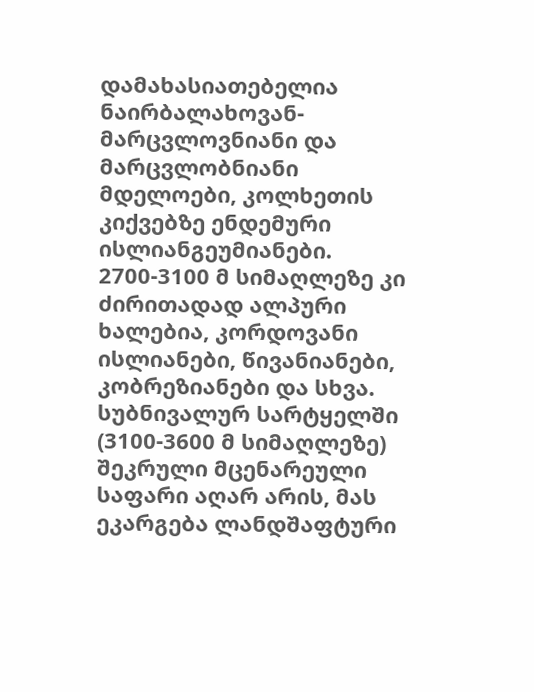დამახასიათებელია ნაირბალახოვან-მარცვლოვნიანი და მარცვლობნიანი მდელოები, კოლხეთის კიქვებზე ენდემური ისლიანგეუმიანები. 2700-3100 მ სიმაღლეზე კი ძირითადად ალპური ხალებია, კორდოვანი ისლიანები, წივანიანები, კობრეზიანები და სხვა. სუბნივალურ სარტყელში (3100-3600 მ სიმაღლეზე) შეკრული მცენარეული საფარი აღარ არის, მას ეკარგება ლანდშაფტური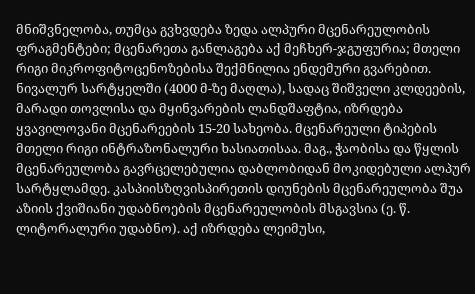მნიშვნელობა, თუმცა გვხვდება ზედა ალპური მცენარეულობის ფრაგმენტები; მცენარეთა განლაგება აქ მეჩხერ-ჯგუფურია; მთელი რიგი მიკროფიტოცენოზებისა შექმნილია ენდემური გვარებით. ნივალურ სარტყელში (4000 მ-ზე მაღლა), სადაც შიშველი კლდეების, მარადი თოვლისა და მყინვარების ლანდშაფტია, იზრდება ყვავილოვანი მცენარეების 15-20 სახეობა. მცენარეული ტიპების მთელი რიგი ინტრაზონალური ხასიათისაა. მაგ., ჭაობისა და წყლის მცენარეულობა გავრცელებულია დაბლობიდან მოკიდებული ალპურ სარტყლამდე. კასპიისზღვისპირეთის დიუნების მცენარეულობა შუა აზიის ქვიშიანი უდაბნოების მცენარეულობის მსგავსია (ე. წ. ლიტორალური უდაბნო). აქ იზრდება ლეიმუსი,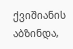ქვიშიანის აბზინდა,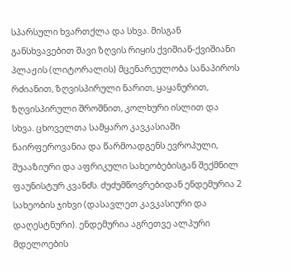სპარსული ხვართქლა და სხვა. მისგან განსხვავებით შავი ზღვის რიყის ქვიშიან-ქვიშიანი პლაჟის (ლიტორალის) მცენარეულობა სანაპიროს რძიანით, ზღვისპირული ნარით, ყაყანურით, ზღვისპირული შროშნით, კოლხური ისლით და სხვა. ცხოველთა სამყარო კავკასიაში ნაირფეროვანია და წარმოადგენს ევროპული, შუააზიური და აფრიკული სახეობებისგან შექმნილ ფაუნისტურ კვანძს. ძუძუმწოვრებიდან ენდემურია 2 სახეობის ჯიხვი (დასავლეთ კავკასიური და დაღესტნური). ენდემურია აგრეთვე ალპური მდელოების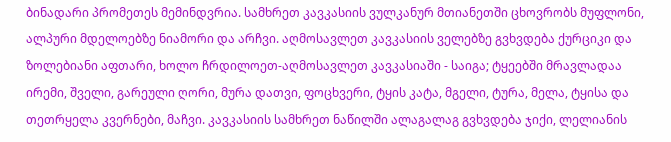ბინადარი პრომეთეს მემინდვრია. სამხრეთ კავკასიის ვულკანურ მთიანეთში ცხოვრობს მუფლონი, ალპური მდელოებზე ნიამორი და არჩვი. აღმოსავლეთ კავკასიის ველებზე გვხვდება ქურციკი და ზოლებიანი აფთარი, ხოლო ჩრდილოეთ-აღმოსავლეთ კავკასიაში - საიგა; ტყეებში მრავლადაა ირემი, შველი, გარეული ღორი, მურა დათვი, ფოცხვერი, ტყის კატა, მგელი, ტურა, მელა, ტყისა და თეთრყელა კვერნები, მაჩვი. კავკასიის სამხრეთ ნაწილში ალაგალაგ გვხვდება ჯიქი, ლელიანის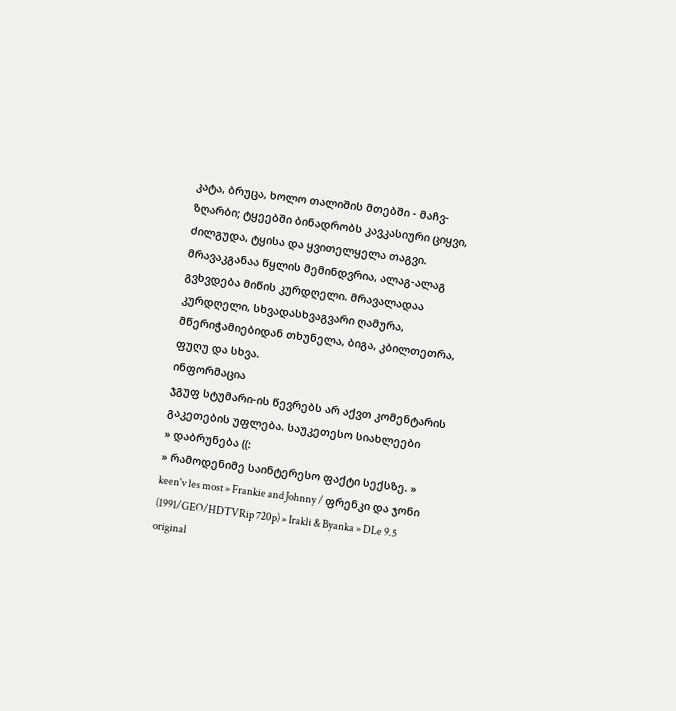კატა, ბრუცა, ხოლო თალიშის მთებში - მაჩვ-ზღარბი; ტყეებში ბინადრობს კავკასიური ციყვი, ძილგუდა, ტყისა და ყვითელყელა თაგვი. მრავაკგანაა წყლის მემინდვრია, ალაგ-ალაგ გვხვდება მიწის კურდღელი. მრავალადაა კურდღელი, სხვადასხვაგვარი ღამურა, მწერიჭამიებიდან თხუნელა, ბიგა, კბილთეთრა, ფუღუ და სხვა.
ინფორმაცია
ჯგუფ სტუმარი-ის წევრებს არ აქვთ კომენტარის გაკეთების უფლება. საუკეთესო სიახლეები
» დაბრუნება ((:
» რამოდენიმე საინტერესო ფაქტი სექსზე. » keen'v les most » Frankie and Johnny / ფრენკი და ჯონი (1991/GEO/HDTVRip 720p) » Irakli & Byanka » DLe 9.5 original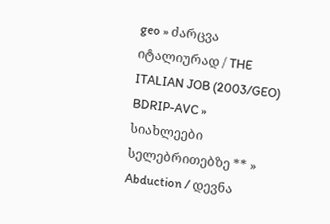geo » ძარცვა იტალიურად / THE ITALIAN JOB (2003/GEO) BDRIP-AVC » სიახლეები სელებრითებზე ** » Abduction / დევნა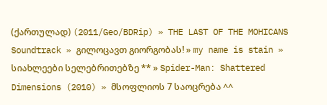(ქართულად) (2011/Geo/BDRip) » THE LAST OF THE MOHICANS Soundtrack » გილოცავთ გიორგობას! » my name is stain » სიახლეები სელებრითებზე ** » Spider-Man: Shattered Dimensions (2010) » მსოფლიოს 7 საოცრება ^^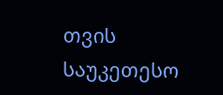თვის საუკეთესო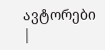ავტორები
|